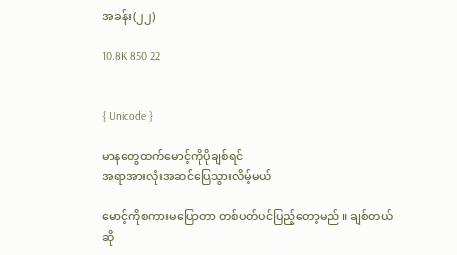အခန်း(၂၂)

10.8K 850 22


{ Unicode }

မာနတွေထက်မောင့်ကိုပိုချစ်ရင်
အရာအားလုံးအဆင်ပြေသွားလိမ့်မယ်

မောင့်ကိုစကားမပြောတာ တစ်ပတ်ပင်ပြည့်တော့မည် ။ ချစ်တယ်ဆို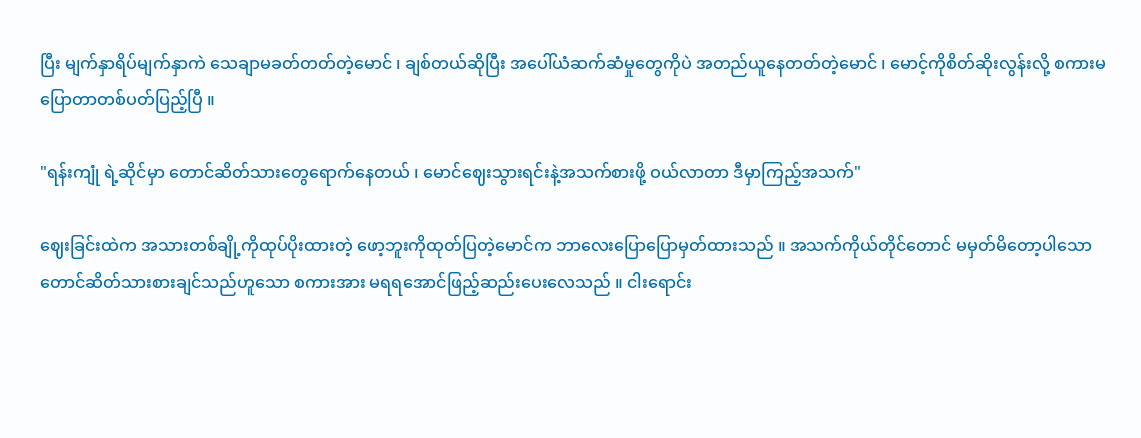ပြီး မျက်နှာရိပ်မျက်နှာကဲ သေချာမခတ်တတ်တဲ့မောင် ၊ ချစ်တယ်ဆိုပြီး အပေါ်ယံဆက်ဆံမှုတွေကိုပဲ အတည်ယူနေတတ်တဲ့မောင် ၊ မောင့်ကိုစိတ်ဆိုးလွန်းလို့ စကားမပြောတာတစ်ပတ်ပြည့်ပြီ ။

"ရန်းကျုံ ရဲ့ဆိုင်မှာ တောင်ဆိတ်သားတွေရောက်နေတယ် ၊ မောင်ဈေးသွားရင်းနဲ့အသက်စားဖို့ ဝယ်လာတာ ဒီမှာကြည့်အသက်"

ဈေးခြင်းထဲက အသားတစ်ချို့ကိုထုပ်ပိုးထားတဲ့ ဖော့ဘူးကိုထုတ်ပြတဲ့မောင်က ဘာလေးပြောပြောမှတ်ထားသည် ။ အသက်ကိုယ်တိုင်တောင် မမှတ်မိတော့ပါသော တောင်ဆိတ်သားစားချင်သည်ဟူသော စကားအား မရရအောင်ဖြည့်ဆည်းပေးလေသည် ။ ငါးရောင်း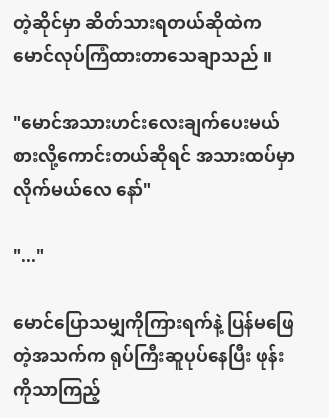တဲ့ဆိုင်မှာ ဆိတ်သားရတယ်ဆိုထဲက မောင်လုပ်ကြံထားတာသေချာသည် ။

"မောင်အသားဟင်းလေးချက်ပေးမယ် စားလို့ကောင်းတယ်ဆိုရင် အသားထပ်မှာလိုက်မယ်လေ နော်"

"..."

မောင်ပြောသမျှကိုကြားရက်နဲ့ ပြန်မဖြေတဲ့အသက်က ရုပ်ကြီးဆူပုပ်နေပြီး ဖုန်းကိုသာကြည့်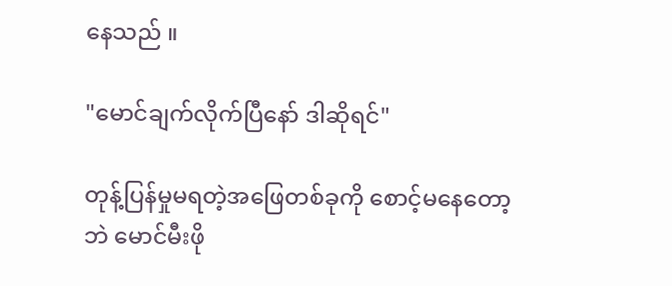နေသည် ။

"မောင်ချက်လိုက်ပြီနော် ဒါဆိုရင်"

တုန့်ပြန်မှုမရတဲ့အဖြေတစ်ခုကို စောင့်မနေတော့ဘဲ မောင်မီးဖို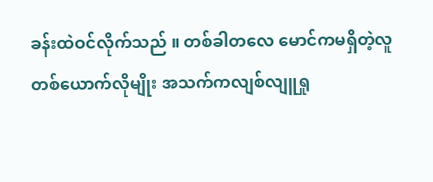ခန်းထဲဝင်လိုက်သည် ။ တစ်ခါတလေ မောင်ကမရှိတဲ့လူတစ်ယောက်လိုမျိုး အသက်ကလျစ်လျူရှု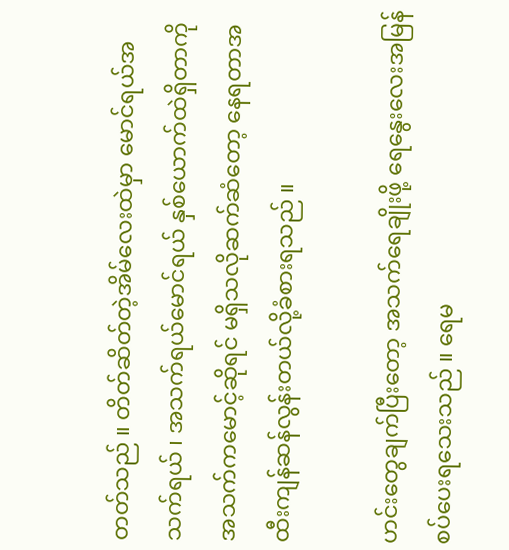တတ်သည် ။ တိတ်ဆိတ်တဲ့အိမ်လေးထဲမှာ မောင်ရယ်အသက်ရယ် ၊ အသက်ရယ်မောင်ရယ် နှစ်ယောက်ထဲရှိတာကို အသက်ကမောင့်ဆိုရင် မရှိသလိုဆက်ဆံတော့ နေရတာအထီးကျန်ဆန်လွန်းတယ်လို့ခံစားရသည် ။

ဟင်းတွေချက်ပြီးတော့ အသက်ရေချိုးဖို့ ရေနွေးလေးအမြန်စပ်ပေးရသေးသည် ။ ရေမ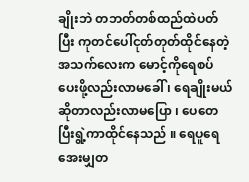ချိုးဘဲ တဘတ်တစ်ထည်ထဲပတ်ပြီး ကုတင်ပေါ်ငုတ်တုတ်ထိုင်နေတဲ့အသက်လေးက မောင့်ကိုရေစပ်ပေးဖို့လည်းလာမခေါ် ၊ ရေချိုးမယ်ဆိုတာလည်းလာမပြော ၊ ပေတေပြီးရွဲ့ကာထိုင်နေသည် ။ ရေပူရေအေးမျှတ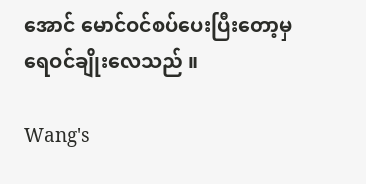အောင် မောင်ဝင်စပ်ပေးပြီးတော့မှ ရေဝင်ချိုးလေသည် ။

Wang's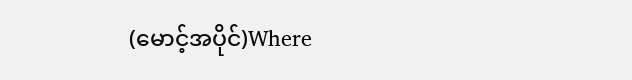(မောင့်အပိုင်)Where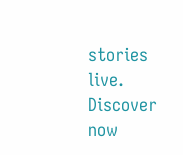stories live. Discover now